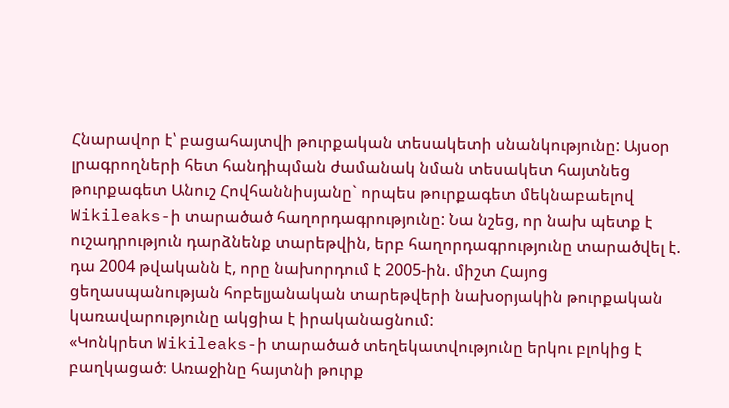Հնարավոր է՝ բացահայտվի թուրքական տեսակետի սնանկությունը: Այսօր լրագրողների հետ հանդիպման ժամանակ նման տեսակետ հայտնեց թուրքագետ Անուշ Հովհաննիսյանը` որպես թուրքագետ մեկնաբաելով Wikileaks-ի տարածած հաղորդագրությունը: Նա նշեց, որ նախ պետք է ուշադրություն դարձնենք տարեթվին, երբ հաղորդագրությունը տարածվել է. դա 2004 թվականն է, որը նախորդում է 2005-ին. միշտ Հայոց ցեղասպանության հոբելյանական տարեթվերի նախօրյակին թուրքական կառավարությունը ակցիա է իրականացնում:
«Կոնկրետ Wikileaks-ի տարածած տեղեկատվությունը երկու բլոկից է բաղկացած։ Առաջինը հայտնի թուրք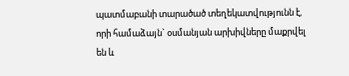պատմաբանի տարածած տեղեկատվությունն է, որի համաձայն` օսմանյան արխիվները մաքրվել են և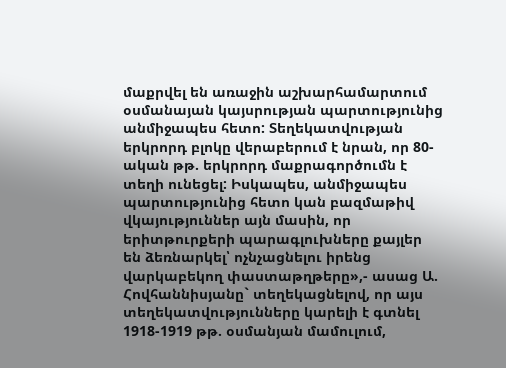մաքրվել են առաջին աշխարհամարտում օսմանայան կայսրության պարտությունից անմիջապես հետո: Տեղեկատվության երկրորդ բլոկը վերաբերում է նրան, որ 80-ական թթ. երկրորդ մաքրագործումն է տեղի ունեցել: Իսկապես, անմիջապես պարտությունից հետո կան բազմաթիվ վկայություններ այն մասին, որ երիտթուրքերի պարագլուխները քայլեր են ձեռնարկել՝ ոչնչացնելու իրենց վարկաբեկող փաստաթղթերը»,- ասաց Ա. Հովհաննիսյանը` տեղեկացնելով, որ այս տեղեկատվությունները կարելի է գտնել 1918-1919 թթ. օսմանյան մամուլում,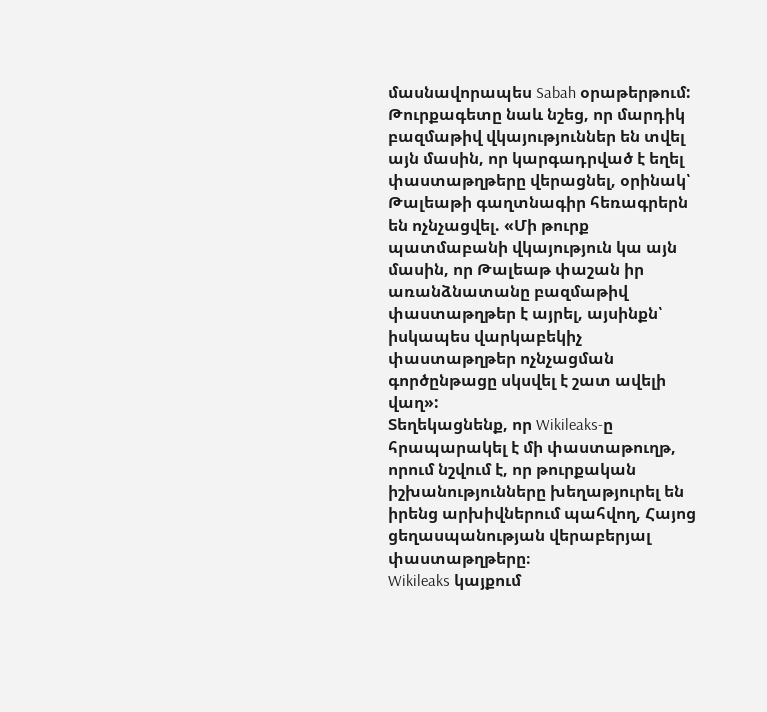մասնավորապես Sabah օրաթերթում:
Թուրքագետը նաև նշեց, որ մարդիկ բազմաթիվ վկայություններ են տվել այն մասին, որ կարգադրված է եղել փաստաթղթերը վերացնել, օրինակ՝ Թալեաթի գաղտնագիր հեռագրերն են ոչնչացվել. «Մի թուրք պատմաբանի վկայություն կա այն մասին, որ Թալեաթ փաշան իր առանձնատանը բազմաթիվ փաստաթղթեր է այրել, այսինքն՝ իսկապես վարկաբեկիչ փաստաթղթեր ոչնչացման գործընթացը սկսվել է շատ ավելի վաղ»:
Տեղեկացնենք, որ Wikileaks-ը հրապարակել է մի փաստաթուղթ, որում նշվում է, որ թուրքական իշխանությունները խեղաթյուրել են իրենց արխիվներում պահվող, Հայոց ցեղասպանության վերաբերյալ փաստաթղթերը։
Wikileaks կայքում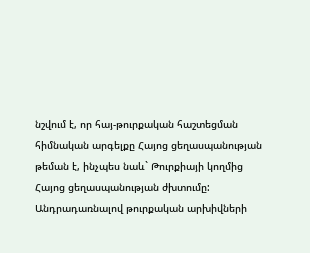նշվում է, որ հայ-թուրքական հաշտեցման հիմնական արգելքը Հայոց ցեղասպանության թեման է, ինչպես նաև` Թուրքիայի կողմից Հայոց ցեղասպանության ժխտումը:
Անդրադառնալով թուրքական արխիվների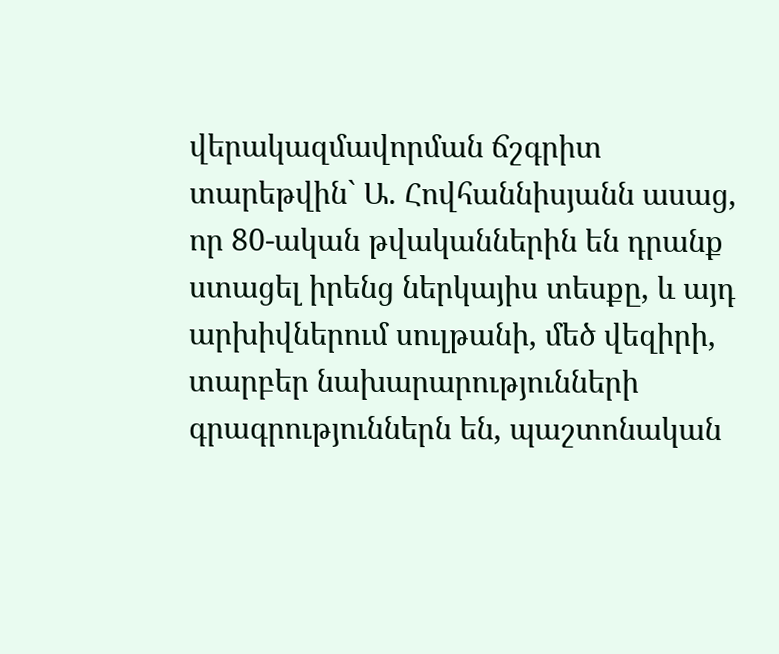վերակազմավորման ճշգրիտ տարեթվին` Ա. Հովհաննիսյանն ասաց, որ 80-ական թվականներին են դրանք ստացել իրենց ներկայիս տեսքը, և այդ արխիվներում սուլթանի, մեծ վեզիրի, տարբեր նախարարությունների գրագրություններն են, պաշտոնական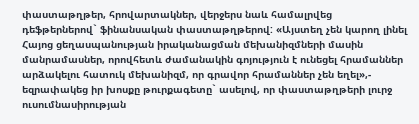փաստաթղթեր, հրովարտակներ, վերջերս նաև համալրվեց դեֆթերներով` ֆինանսական փաստաթղթերով: «Այստեղ չեն կարող լինել Հայոց ցեղասպանության իրականացման մեխանիզմների մասին մանրամասներ, որովհետև ժամանակին գոյություն է ունեցել հրամաններ արձակելու հատուկ մեխանիզմ, որ գրավոր հրամաններ չեն եղել»,- եզրափակեց իր խոսքը թուրքագետը` ասելով, որ փաստաթղթերի լուրջ ուսումնասիրության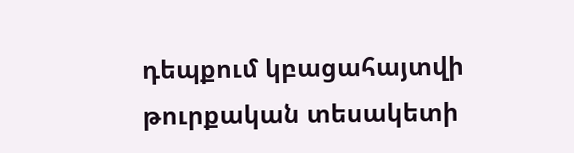դեպքում կբացահայտվի թուրքական տեսակետի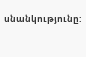սնանկությունը: